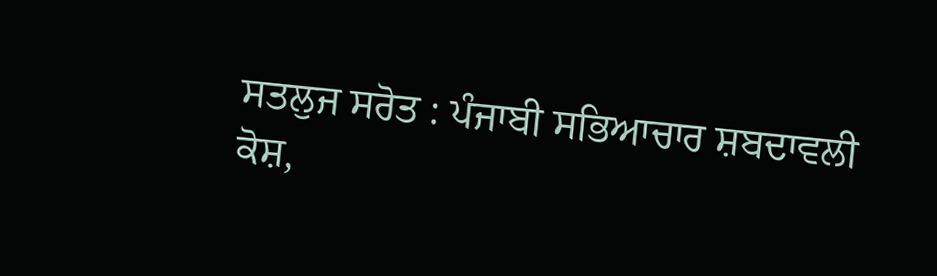ਸਤਲੁਜ ਸਰੋਤ : ਪੰਜਾਬੀ ਸਭਿਆਚਾਰ ਸ਼ਬਦਾਵਲੀ ਕੋਸ਼,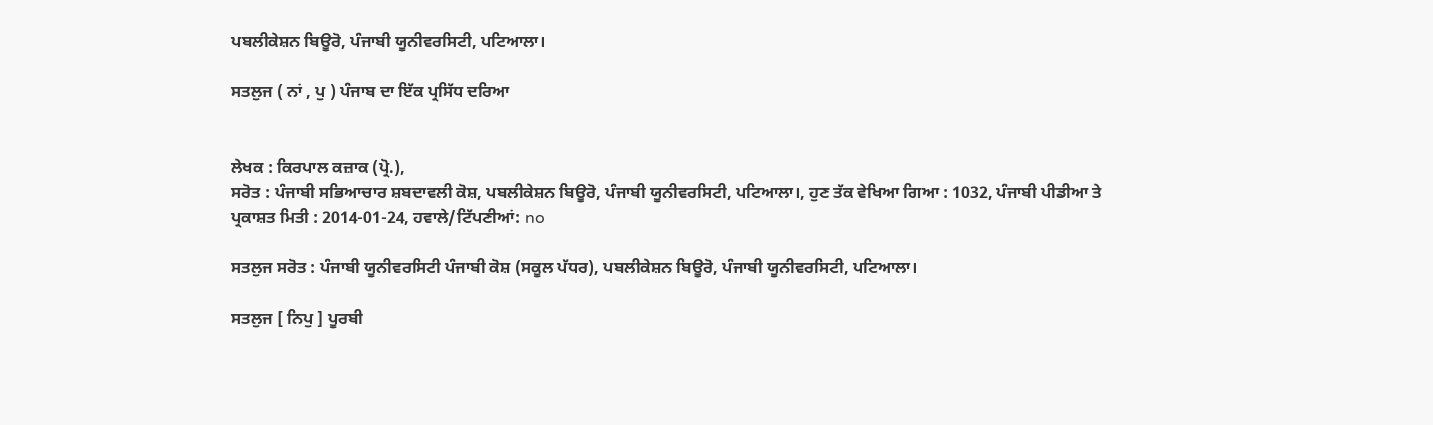ਪਬਲੀਕੇਸ਼ਨ ਬਿਊਰੋ, ਪੰਜਾਬੀ ਯੂਨੀਵਰਸਿਟੀ, ਪਟਿਆਲਾ।

ਸਤਲੁਜ ( ਨਾਂ , ਪੁ ) ਪੰਜਾਬ ਦਾ ਇੱਕ ਪ੍ਰਸਿੱਧ ਦਰਿਆ


ਲੇਖਕ : ਕਿਰਪਾਲ ਕਜ਼ਾਕ (ਪ੍ਰੋ.),
ਸਰੋਤ : ਪੰਜਾਬੀ ਸਭਿਆਚਾਰ ਸ਼ਬਦਾਵਲੀ ਕੋਸ਼, ਪਬਲੀਕੇਸ਼ਨ ਬਿਊਰੋ, ਪੰਜਾਬੀ ਯੂਨੀਵਰਸਿਟੀ, ਪਟਿਆਲਾ।, ਹੁਣ ਤੱਕ ਵੇਖਿਆ ਗਿਆ : 1032, ਪੰਜਾਬੀ ਪੀਡੀਆ ਤੇ ਪ੍ਰਕਾਸ਼ਤ ਮਿਤੀ : 2014-01-24, ਹਵਾਲੇ/ਟਿੱਪਣੀਆਂ: no

ਸਤਲੁਜ ਸਰੋਤ : ਪੰਜਾਬੀ ਯੂਨੀਵਰਸਿਟੀ ਪੰਜਾਬੀ ਕੋਸ਼ (ਸਕੂਲ ਪੱਧਰ), ਪਬਲੀਕੇਸ਼ਨ ਬਿਊਰੋ, ਪੰਜਾਬੀ ਯੂਨੀਵਰਸਿਟੀ, ਪਟਿਆਲਾ।

ਸਤਲੁਜ [ ਨਿਪੁ ] ਪੂਰਬੀ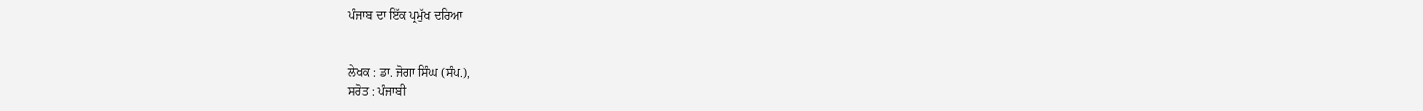ਪੰਜਾਬ ਦਾ ਇੱਕ ਪ੍ਰਮੁੱਖ ਦਰਿਆ


ਲੇਖਕ : ਡਾ. ਜੋਗਾ ਸਿੰਘ (ਸੰਪ.),
ਸਰੋਤ : ਪੰਜਾਬੀ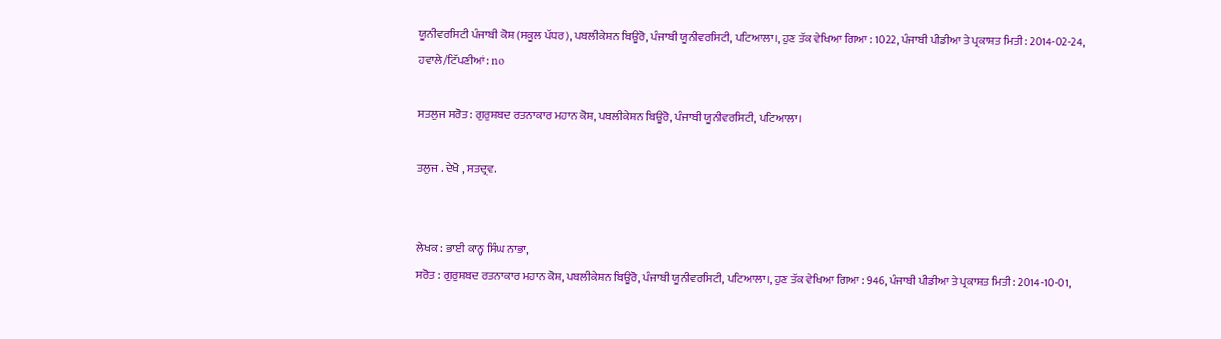ਯੂਨੀਵਰਸਿਟੀ ਪੰਜਾਬੀ ਕੋਸ਼ (ਸਕੂਲ ਪੱਧਰ), ਪਬਲੀਕੇਸ਼ਨ ਬਿਊਰੋ, ਪੰਜਾਬੀ ਯੂਨੀਵਰਸਿਟੀ, ਪਟਿਆਲਾ।, ਹੁਣ ਤੱਕ ਵੇਖਿਆ ਗਿਆ : 1022, ਪੰਜਾਬੀ ਪੀਡੀਆ ਤੇ ਪ੍ਰਕਾਸ਼ਤ ਮਿਤੀ : 2014-02-24, ਹਵਾਲੇ/ਟਿੱਪਣੀਆਂ: no

ਸਤਲੁਜ ਸਰੋਤ : ਗੁਰੁਸ਼ਬਦ ਰਤਨਾਕਾਰ ਮਹਾਨ ਕੋਸ਼, ਪਬਲੀਕੇਸ਼ਨ ਬਿਊਰੋ, ਪੰਜਾਬੀ ਯੂਨੀਵਰਸਿਟੀ, ਪਟਿਆਲਾ।

ਤਲੁਜ . ਦੇਖੋ , ਸਤਦ੍ਰਵ.


ਲੇਖਕ : ਭਾਈ ਕਾਨ੍ਹ ਸਿੰਘ ਨਾਭਾ,
ਸਰੋਤ : ਗੁਰੁਸ਼ਬਦ ਰਤਨਾਕਾਰ ਮਹਾਨ ਕੋਸ਼, ਪਬਲੀਕੇਸ਼ਨ ਬਿਊਰੋ, ਪੰਜਾਬੀ ਯੂਨੀਵਰਸਿਟੀ, ਪਟਿਆਲਾ।, ਹੁਣ ਤੱਕ ਵੇਖਿਆ ਗਿਆ : 946, ਪੰਜਾਬੀ ਪੀਡੀਆ ਤੇ ਪ੍ਰਕਾਸ਼ਤ ਮਿਤੀ : 2014-10-01,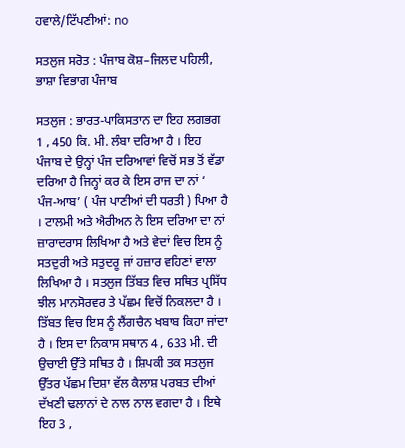ਹਵਾਲੇ/ਟਿੱਪਣੀਆਂ: no

ਸਤਲੁਜ ਸਰੋਤ : ਪੰਜਾਬ ਕੋਸ਼–ਜਿਲਦ ਪਹਿਲੀ, ਭਾਸ਼ਾ ਵਿਭਾਗ ਪੰਜਾਬ

ਸਤਲੁਜ : ਭਾਰਤ-ਪਾਕਿਸਤਾਨ ਦਾ ਇਹ ਲਗਭਗ 1 , 450 ਕਿ. ਮੀ. ਲੰਬਾ ਦਰਿਆ ਹੈ । ਇਹ ਪੰਜਾਬ ਦੇ ਉਨ੍ਹਾਂ ਪੰਜ ਦਰਿਆਵਾਂ ਵਿਚੋਂ ਸਭ ਤੋਂ ਵੱਡਾ ਦਰਿਆ ਹੈ ਜਿਨ੍ਹਾਂ ਕਰ ਕੇ ਇਸ ਰਾਜ ਦਾ ਨਾਂ ‘ ਪੰਜ-ਆਬ’ ( ਪੰਜ ਪਾਣੀਆਂ ਦੀ ਧਰਤੀ ) ਪਿਆ ਹੈ । ਟਾਲਮੀ ਅਤੇ ਐਰੀਅਨ ਨੇ ਇਸ ਦਰਿਆ ਦਾ ਨਾਂ ਜ਼ਾਰਾਦਰਾਸ ਲਿਖਿਆ ਹੈ ਅਤੇ ਵੇਦਾਂ ਵਿਚ ਇਸ ਨੂੰ ਸਤਦੁਰੀ ਅਤੇ ਸਤੁਦਰੂ ਜਾਂ ਹਜ਼ਾਰ ਵਹਿਣਾਂ ਵਾਲਾ ਲਿਖਿਆ ਹੈ । ਸਤਲੁਜ ਤਿੱਬਤ ਵਿਚ ਸਥਿਤ ਪ੍ਰਸਿੱਧ ਝੀਲ ਮਾਨਸੋਰਵਰ ਤੇ ਪੱਛਮ ਵਿਚੋਂ ਨਿਕਲਦਾ ਹੈ । ਤਿੱਬਤ ਵਿਚ ਇਸ ਨੂੰ ਲੈਂਗਚੈਨ ਖਬਾਬ ਕਿਹਾ ਜਾਂਦਾ ਹੈ । ਇਸ ਦਾ ਨਿਕਾਸ ਸਥਾਨ 4 , 633 ਮੀ. ਦੀ ਉਚਾਈ ਉੱਤੇ ਸਥਿਤ ਹੈ । ਸ਼ਿਪਕੀ ਤਕ ਸਤਲੁਜ ਉੱਤਰ ਪੱਛਮ ਦਿਸ਼ਾ ਵੱਲ ਕੈਲਾਸ਼ ਪਰਬਤ ਦੀਆਂ ਦੱਖਣੀ ਢਲਾਨਾਂ ਦੇ ਨਾਲ ਨਾਲ ਵਗਦਾ ਹੈ । ਇਥੇ ਇਹ 3 ,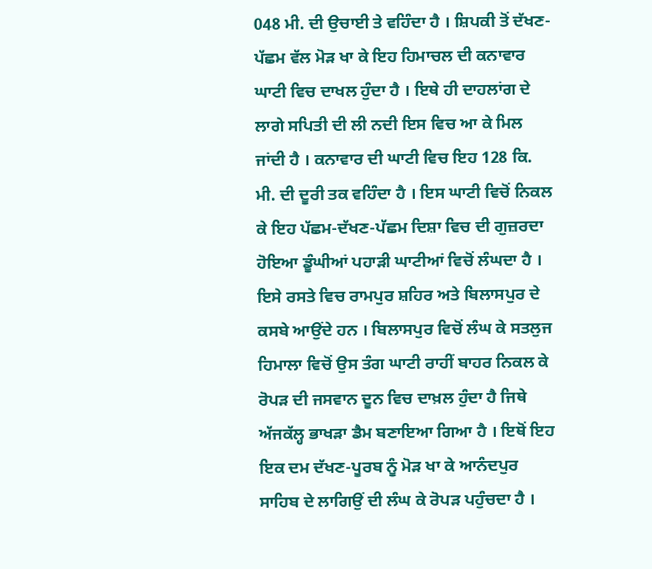048 ਮੀ. ਦੀ ਉਚਾਈ ਤੇ ਵਹਿੰਦਾ ਹੈ । ਸ਼ਿਪਕੀ ਤੋਂ ਦੱਖਣ-ਪੱਛਮ ਵੱਲ ਮੋੜ ਖਾ ਕੇ ਇਹ ਹਿਮਾਚਲ ਦੀ ਕਨਾਵਾਰ ਘਾਟੀ ਵਿਚ ਦਾਖਲ ਹੁੰਦਾ ਹੈ । ਇਥੇ ਹੀ ਦਾਹਲਾਂਗ ਦੇ ਲਾਗੇ ਸਪਿਤੀ ਦੀ ਲੀ ਨਦੀ ਇਸ ਵਿਚ ਆ ਕੇ ਮਿਲ ਜਾਂਦੀ ਹੈ । ਕਨਾਵਾਰ ਦੀ ਘਾਟੀ ਵਿਚ ਇਹ 128 ਕਿ. ਮੀ. ਦੀ ਦੂਰੀ ਤਕ ਵਹਿੰਦਾ ਹੈ । ਇਸ ਘਾਟੀ ਵਿਚੋਂ ਨਿਕਲ ਕੇ ਇਹ ਪੱਛਮ-ਦੱਖਣ-ਪੱਛਮ ਦਿਸ਼ਾ ਵਿਚ ਦੀ ਗੁਜ਼ਰਦਾ ਹੋਇਆ ਡੂੰਘੀਆਂ ਪਹਾੜੀ ਘਾਟੀਆਂ ਵਿਚੋਂ ਲੰਘਦਾ ਹੈ । ਇਸੇ ਰਸਤੇ ਵਿਚ ਰਾਮਪੁਰ ਸ਼ਹਿਰ ਅਤੇ ਬਿਲਾਸਪੁਰ ਦੇ ਕਸਬੇ ਆਉਂਦੇ ਹਨ । ਬਿਲਾਸਪੁਰ ਵਿਚੋਂ ਲੰਘ ਕੇ ਸਤਲੁਜ ਹਿਮਾਲਾ ਵਿਚੋਂ ਉਸ ਤੰਗ ਘਾਟੀ ਰਾਹੀਂ ਬਾਹਰ ਨਿਕਲ ਕੇ ਰੋਪੜ ਦੀ ਜਸਵਾਨ ਦੂਨ ਵਿਚ ਦਾਖ਼ਲ ਹੁੰਦਾ ਹੈ ਜਿਥੇ ਅੱਜਕੱਲ੍ਹ ਭਾਖੜਾ ਡੈਮ ਬਣਾਇਆ ਗਿਆ ਹੈ । ਇਥੋਂ ਇਹ ਇਕ ਦਮ ਦੱਖਣ-ਪੂਰਬ ਨੂੰ ਮੋੜ ਖਾ ਕੇ ਆਨੰਦਪੁਰ ਸਾਹਿਬ ਦੇ ਲਾਗਿਉਂ ਦੀ ਲੰਘ ਕੇ ਰੋਪੜ ਪਹੁੰਚਦਾ ਹੈ ।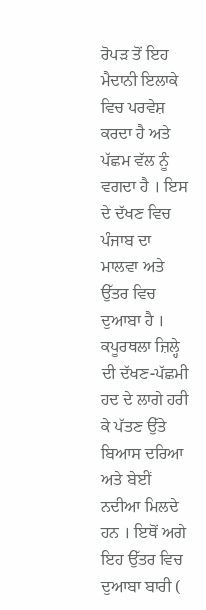ਰੋਪੜ ਤੋਂ ਇਹ ਮੈਦਾਨੀ ਇਲਾਕੇ ਵਿਚ ਪਰਵੇਸ਼ ਕਰਦਾ ਹੈ ਅਤੇ ਪੱਛਮ ਵੱਲ ਨੂੰ ਵਗਦਾ ਹੈ । ਇਸ ਦੇ ਦੱਖਣ ਵਿਚ ਪੰਜਾਬ ਦਾ ਮਾਲਵਾ ਅਤੇ ਉੱਤਰ ਵਿਚ ਦੁਆਬਾ ਹੈ । ਕਪੂਰਥਲਾ ਜ਼ਿਲ੍ਹੇ ਦੀ ਦੱਖਣ-ਪੱਛਮੀ ਹਦ ਦੇ ਲਾਗੇ ਹਰੀ ਕੇ ਪੱਤਣ ਉੱਤੇ ਬਿਆਸ ਦਰਿਆ ਅਤੇ ਬੇਈਂ ਨਦੀਆ ਮਿਲਦੇ ਹਨ । ਇਥੋਂ ਅਗੇ ਇਹ ਉੱਤਰ ਵਿਚ ਦੁਆਬਾ ਬਾਰੀ (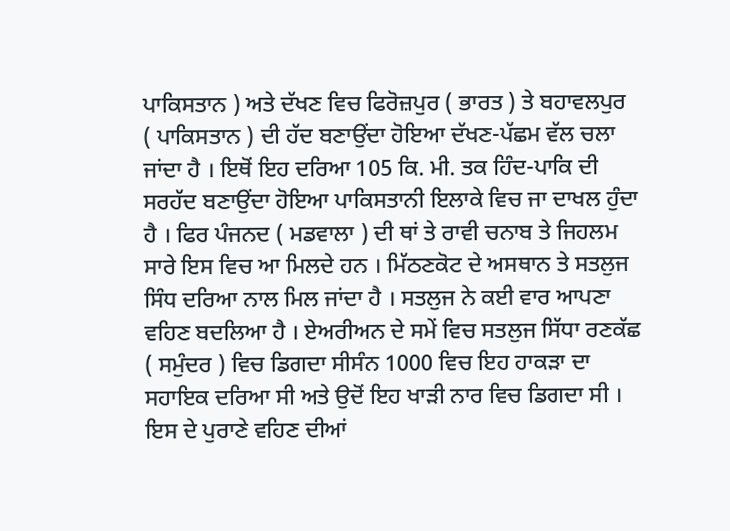ਪਾਕਿਸਤਾਨ ) ਅਤੇ ਦੱਖਣ ਵਿਚ ਫਿਰੋਜ਼ਪੁਰ ( ਭਾਰਤ ) ਤੇ ਬਹਾਵਲਪੁਰ ( ਪਾਕਿਸਤਾਨ ) ਦੀ ਹੱਦ ਬਣਾਉਂਦਾ ਹੋਇਆ ਦੱਖਣ-ਪੱਛਮ ਵੱਲ ਚਲਾ ਜਾਂਦਾ ਹੈ । ਇਥੋਂ ਇਹ ਦਰਿਆ 105 ਕਿ. ਮੀ. ਤਕ ਹਿੰਦ-ਪਾਕਿ ਦੀ ਸਰਹੱਦ ਬਣਾਉਂਦਾ ਹੋਇਆ ਪਾਕਿਸਤਾਨੀ ਇਲਾਕੇ ਵਿਚ ਜਾ ਦਾਖਲ ਹੁੰਦਾ ਹੈ । ਫਿਰ ਪੰਜਨਦ ( ਮਡਵਾਲਾ ) ਦੀ ਥਾਂ ਤੇ ਰਾਵੀ ਚਨਾਬ ਤੇ ਜਿਹਲਮ ਸਾਰੇ ਇਸ ਵਿਚ ਆ ਮਿਲਦੇ ਹਨ । ਮਿੱਠਣਕੋਟ ਦੇ ਅਸਥਾਨ ਤੇ ਸਤਲੁਜ ਸਿੰਧ ਦਰਿਆ ਨਾਲ ਮਿਲ ਜਾਂਦਾ ਹੈ । ਸਤਲੁਜ ਨੇ ਕਈ ਵਾਰ ਆਪਣਾ ਵਹਿਣ ਬਦਲਿਆ ਹੈ । ਏਅਰੀਅਨ ਦੇ ਸਮੇਂ ਵਿਚ ਸਤਲੁਜ ਸਿੱਧਾ ਰਣਕੱਛ ( ਸਮੁੰਦਰ ) ਵਿਚ ਡਿਗਦਾ ਸੀਸੰਨ 1000 ਵਿਚ ਇਹ ਹਾਕੜਾ ਦਾ ਸਹਾਇਕ ਦਰਿਆ ਸੀ ਅਤੇ ਉਦੋਂ ਇਹ ਖਾੜੀ ਨਾਰ ਵਿਚ ਡਿਗਦਾ ਸੀ । ਇਸ ਦੇ ਪੁਰਾਣੇ ਵਹਿਣ ਦੀਆਂ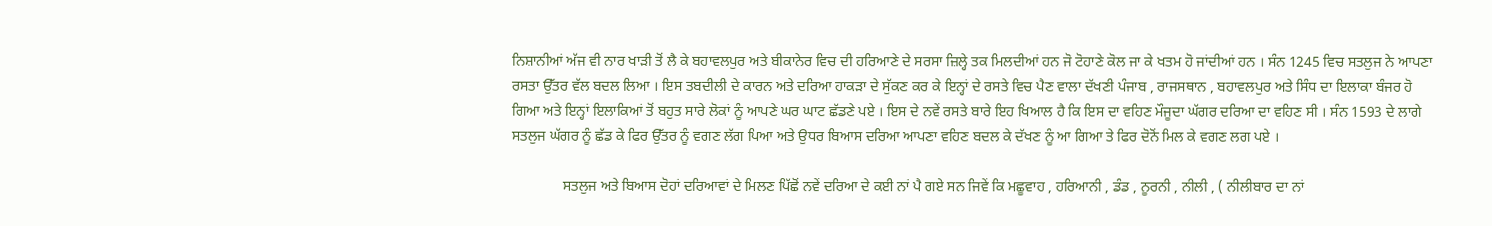ਨਿਸ਼ਾਨੀਆਂ ਅੱਜ ਵੀ ਨਾਰ ਖਾੜੀ ਤੋਂ ਲੈ ਕੇ ਬਹਾਵਲਪੁਰ ਅਤੇ ਬੀਕਾਨੇਰ ਵਿਚ ਦੀ ਹਰਿਆਣੇ ਦੇ ਸਰਸਾ ਜ਼ਿਲ੍ਹੇ ਤਕ ਮਿਲਦੀਆਂ ਹਨ ਜੋ ਟੋਹਾਣੇ ਕੋਲ ਜਾ ਕੇ ਖਤਮ ਹੋ ਜਾਂਦੀਆਂ ਹਨ । ਸੰਨ 1245 ਵਿਚ ਸਤਲੁਜ ਨੇ ਆਪਣਾ ਰਸਤਾ ਉੱਤਰ ਵੱਲ ਬਦਲ ਲਿਆ । ਇਸ ਤਬਦੀਲੀ ਦੇ ਕਾਰਨ ਅਤੇ ਦਰਿਆ ਹਾਕੜਾ ਦੇ ਸੁੱਕਣ ਕਰ ਕੇ ਇਨ੍ਹਾਂ ਦੇ ਰਸਤੇ ਵਿਚ ਪੈਣ ਵਾਲਾ ਦੱਖਣੀ ਪੰਜਾਬ , ਰਾਜਸਥਾਨ , ਬਹਾਵਲਪੁਰ ਅਤੇ ਸਿੰਧ ਦਾ ਇਲਾਕਾ ਬੰਜਰ ਹੋ ਗਿਆ ਅਤੇ ਇਨ੍ਹਾਂ ਇਲਾਕਿਆਂ ਤੋਂ ਬਹੁਤ ਸਾਰੇ ਲੋਕਾਂ ਨੂੰ ਆਪਣੇ ਘਰ ਘਾਟ ਛੱਡਣੇ ਪਏ । ਇਸ ਦੇ ਨਵੇਂ ਰਸਤੇ ਬਾਰੇ ਇਹ ਖਿਆਲ ਹੈ ਕਿ ਇਸ ਦਾ ਵਹਿਣ ਮੌਜੂਦਾ ਘੱਗਰ ਦਰਿਆ ਦਾ ਵਹਿਣ ਸੀ । ਸੰਨ 1593 ਦੇ ਲਾਗੇ ਸਤਲੁਜ ਘੱਗਰ ਨੂੰ ਛੱਡ ਕੇ ਫਿਰ ਉੱਤਰ ਨੂੰ ਵਗਣ ਲੱਗ ਪਿਆ ਅਤੇ ਉਧਰ ਬਿਆਸ ਦਰਿਆ ਆਪਣਾ ਵਹਿਣ ਬਦਲ ਕੇ ਦੱਖਣ ਨੂੰ ਆ ਗਿਆ ਤੇ ਫਿਰ ਦੋਨੋਂ ਮਿਲ ਕੇ ਵਗਣ ਲਗ ਪਏ ।

              ਸਤਲੁਜ ਅਤੇ ਬਿਆਸ ਦੋਹਾਂ ਦਰਿਆਵਾਂ ਦੇ ਮਿਲਣ ਪਿੱਛੋਂ ਨਵੇਂ ਦਰਿਆ ਦੇ ਕਈ ਨਾਂ ਪੈ ਗਏ ਸਨ ਜਿਵੇਂ ਕਿ ਮਛੂਵਾਹ , ਹਰਿਆਨੀ , ਡੰਡ , ਨੂਰਨੀ , ਨੀਲੀ , ( ਨੀਲੀਬਾਰ ਦਾ ਨਾਂ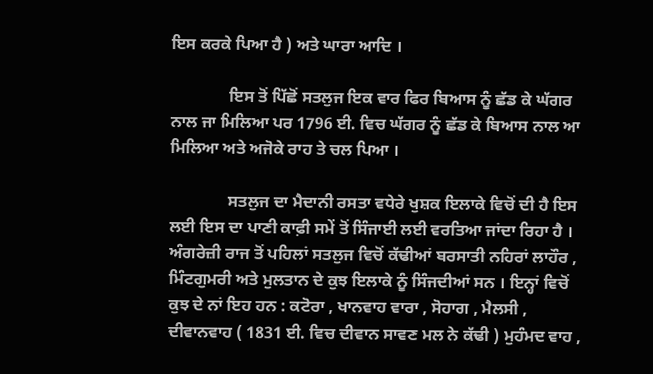ਇਸ ਕਰਕੇ ਪਿਆ ਹੈ ) ਅਤੇ ਘਾਰਾ ਆਦਿ ।

              ਇਸ ਤੋਂ ਪਿੱਛੋਂ ਸਤਲੁਜ ਇਕ ਵਾਰ ਫਿਰ ਬਿਆਸ ਨੂੰ ਛੱਡ ਕੇ ਘੱਗਰ ਨਾਲ ਜਾ ਮਿਲਿਆ ਪਰ 1796 ਈ. ਵਿਚ ਘੱਗਰ ਨੂੰ ਛੱਡ ਕੇ ਬਿਆਸ ਨਾਲ ਆ ਮਿਲਿਆ ਅਤੇ ਅਜੋਕੇ ਰਾਹ ਤੇ ਚਲ ਪਿਆ ।

              ਸਤਲੁਜ ਦਾ ਮੈਦਾਨੀ ਰਸਤਾ ਵਧੇਰੇ ਖੁਸ਼ਕ ਇਲਾਕੇ ਵਿਚੋਂ ਦੀ ਹੈ ਇਸ ਲਈ ਇਸ ਦਾ ਪਾਣੀ ਕਾਫ਼ੀ ਸਮੇਂ ਤੋਂ ਸਿੰਜਾਈ ਲਈ ਵਰਤਿਆ ਜਾਂਦਾ ਰਿਹਾ ਹੈ । ਅੰਗਰੇਜ਼ੀ ਰਾਜ ਤੋਂ ਪਹਿਲਾਂ ਸਤਲੁਜ ਵਿਚੋਂ ਕੱਢੀਆਂ ਬਰਸਾਤੀ ਨਹਿਰਾਂ ਲਾਹੌਰ , ਮਿੰਟਗੁਮਰੀ ਅਤੇ ਮੁਲਤਾਨ ਦੇ ਕੁਝ ਇਲਾਕੇ ਨੂੰ ਸਿੰਜਦੀਆਂ ਸਨ । ਇਨ੍ਹਾਂ ਵਿਚੋਂ ਕੁਝ ਦੇ ਨਾਂ ਇਹ ਹਨ : ਕਟੋਰਾ , ਖਾਨਵਾਹ ਵਾਰਾ , ਸੋਹਾਗ , ਮੈਲਸੀ , ਦੀਵਾਨਵਾਹ ( 1831 ਈ. ਵਿਚ ਦੀਵਾਨ ਸਾਵਣ ਮਲ ਨੇ ਕੱਢੀ ) ਮੁਹੰਮਦ ਵਾਹ ,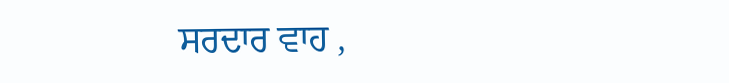ਸਰਦਾਰ ਵਾਹ ,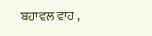ਬਹਾਵਲ ਵਾਹ ,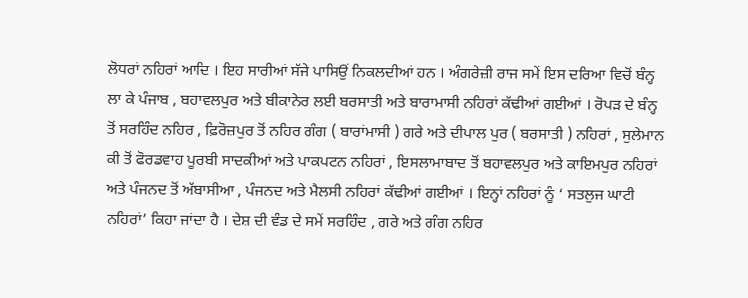ਲੋਧਰਾਂ ਨਹਿਰਾਂ ਆਦਿ । ਇਹ ਸਾਰੀਆਂ ਸੱਜੇ ਪਾਸਿਉਂ ਨਿਕਲਦੀਆਂ ਹਨ । ਅੰਗਰੇਜ਼ੀ ਰਾਜ ਸਮੇਂ ਇਸ ਦਰਿਆ ਵਿਚੋਂ ਬੰਨ੍ਹ ਲਾ ਕੇ ਪੰਜਾਬ , ਬਹਾਵਲਪੁਰ ਅਤੇ ਬੀਕਾਨੇਰ ਲਈ ਬਰਸਾਤੀ ਅਤੇ ਬਾਰਾਮਾਸੀ ਨਹਿਰਾਂ ਕੱਢੀਆਂ ਗਈਆਂ । ਰੋਪੜ ਦੇ ਬੰਨ੍ਹ ਤੋਂ ਸਰਹਿੰਦ ਨਹਿਰ , ਫ਼ਿਰੋਜ਼ਪੁਰ ਤੋਂ ਨਹਿਰ ਗੰਗ ( ਬਾਰਾਂਮਾਸੀ ) ਗਰੇ ਅਤੇ ਦੀਪਾਲ ਪੁਰ ( ਬਰਸਾਤੀ ) ਨਹਿਰਾਂ , ਸੁਲੇਮਾਨ ਕੀ ਤੋਂ ਫੋਰਡਵਾਹ ਪੂਰਬੀ ਸਾਦਕੀਆਂ ਅਤੇ ਪਾਕਪਟਨ ਨਹਿਰਾਂ , ਇਸਲਾਮਾਬਾਦ ਤੋਂ ਬਹਾਵਲਪੁਰ ਅਤੇ ਕਾਇਮਪੁਰ ਨਹਿਰਾਂ ਅਤੇ ਪੰਜਨਦ ਤੋਂ ਅੱਬਾਸੀਆ , ਪੰਜਨਦ ਅਤੇ ਮੈਲਸੀ ਨਹਿਰਾਂ ਕੱਢੀਆਂ ਗਈਆਂ । ਇਨ੍ਹਾਂ ਨਹਿਰਾਂ ਨੂੰ ‘ ਸਤਲੁਜ ਘਾਟੀ ਨਹਿਰਾਂ’ ਕਿਹਾ ਜਾਂਦਾ ਹੈ । ਦੇਸ਼ ਦੀ ਵੰਡ ਦੇ ਸਮੇਂ ਸਰਹਿੰਦ , ਗਰੇ ਅਤੇ ਗੰਗ ਨਹਿਰ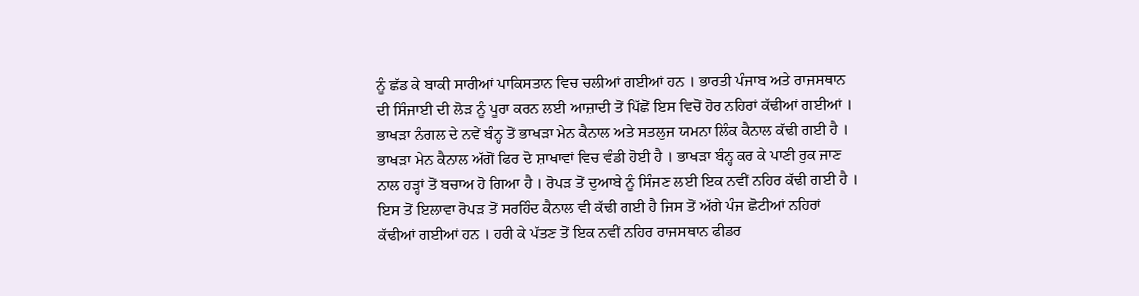ਨੂੰ ਛੱਡ ਕੇ ਬਾਕੀ ਸਾਰੀਆਂ ਪਾਕਿਸਤਾਨ ਵਿਚ ਚਲੀਆਂ ਗਈਆਂ ਹਨ । ਭਾਰਤੀ ਪੰਜਾਬ ਅਤੇ ਰਾਜਸਥਾਨ ਦੀ ਸਿੰਜਾਈ ਦੀ ਲੋੜ ਨੂੰ ਪੂਰਾ ਕਰਨ ਲਈ ਆਜ਼ਾਦੀ ਤੋਂ ਪਿੱਛੋਂ ਇਸ ਵਿਚੋਂ ਹੋਰ ਨਹਿਰਾਂ ਕੱਢੀਆਂ ਗਈਆਂ । ਭਾਖੜਾ ਨੰਗਲ ਦੇ ਨਵੇਂ ਬੰਨ੍ਹ ਤੋਂ ਭਾਖੜਾ ਮੇਨ ਕੈਨਾਲ ਅਤੇ ਸਤਲੁਜ ਯਮਨਾ ਲਿੰਕ ਕੈਨਾਲ ਕੱਢੀ ਗਈ ਹੈ । ਭਾਖੜਾ ਮੇਨ ਕੈਨਾਲ ਅੱਗੋਂ ਫਿਰ ਦੋ ਸ਼ਾਖਾਵਾਂ ਵਿਚ ਵੰਡੀ ਹੋਈ ਹੈ । ਭਾਖੜਾ ਬੰਨ੍ਹ ਕਰ ਕੇ ਪਾਣੀ ਰੁਕ ਜਾਣ ਨਾਲ ਹੜ੍ਹਾਂ ਤੋਂ ਬਚਾਅ ਹੋ ਗਿਆ ਹੈ । ਰੋਪੜ ਤੋਂ ਦੁਆਬੇ ਨੂੰ ਸਿੰਜਣ ਲਈ ਇਕ ਨਵੀਂ ਨਹਿਰ ਕੱਢੀ ਗਈ ਹੈ । ਇਸ ਤੋਂ ਇਲਾਵਾ ਰੋਪੜ ਤੋਂ ਸਰਹਿੰਦ ਕੈਨਾਲ ਵੀ ਕੱਢੀ ਗਈ ਹੈ ਜਿਸ ਤੋਂ ਅੱਗੇ ਪੰਜ ਛੋਟੀਆਂ ਨਹਿਰਾਂ ਕੱਢੀਆਂ ਗਈਆਂ ਹਨ । ਹਰੀ ਕੇ ਪੱਤਣ ਤੋਂ ਇਕ ਨਵੀਂ ਨਹਿਰ ਰਾਜਸਥਾਨ ਫੀਡਰ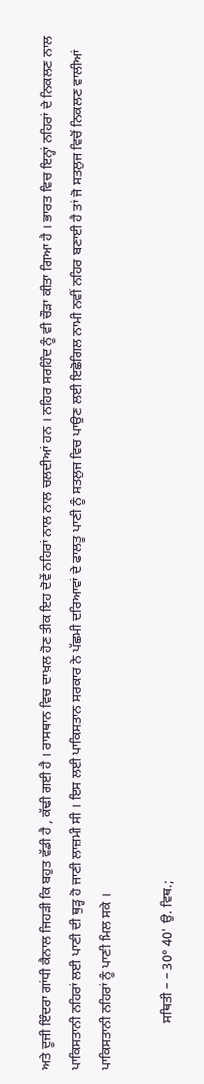ਅਤੇ ਦੂਜੀ ਇੰਦਰਾ ਗਾਂਧੀ ਕੈਨਾਲ ਜਿਹੜੀ ਕਿ ਬਹੁਤ ਵੱਡੀ ਹੈ , ਕੱਢੀ ਗਈ ਹੈ । ਰਾਸਥਾਨ ਵਿਚ ਦਾਖ਼ਲ ਹੋਣ ਤੀਕ ਇਹ ਦੋਵੇਂ ਨਹਿਰਾਂ ਨਾਲ ਨਾਲ ਚਲਦੀਆਂ ਹਨ । ਨਹਿਰ ਸਰਹਿੰਦ ਨੂੰ ਵੀ ਚੌੜਾ ਕੀਤਾ ਗਿਆ ਹੈ । ਭਾਰਤ ਵਿਚ ਇਨ੍ਹਾਂ ਨਹਿਰਾਂ ਦੇ ਨਿਕਲਣ ਨਾਲ ਪਾਕਿਸਤਾਨੀ ਨਹਿਰਾਂ ਲਈ ਪਾਣੀ ਦੀ ਥੁੜ੍ਹ ਹੋ ਜਾਣੀ ਲਾਜ਼ਮੀ ਸੀ । ਇਸ ਲਈ ਪਾਕਿਸਤਾਨ ਸਰਕਾਰ ਨੇ ਪੱਛਮੀ ਦਰਿਆਵਾਂ ਦੇ ਫਾਲਤੂ ਪਾਣੀ ਨੂੰ ਸਤਲੁਜ ਵਿਚ ਪਾਉਣ ਲਈ ਇਛੋਗਿਲ ਨਾਮੀ ਨਵੀਂ ਨਹਿਰ ਬਣਾਈ ਹੈ ਤਾਂ ਜੋ ਸਤਲੁਜ ਵਿਚੋਂ ਨਿਕਲਣ ਵਾਲੀਆਂ ਪਾਕਿਸਤਾਨੀ ਨਹਿਰਾਂ ਨੂੰ ਪਾਣੀ ਮਿਲ ਸਕੇ ।

              ਸਥਿਤੀ – – 30° 40' ਉ. ਵਿਥ.;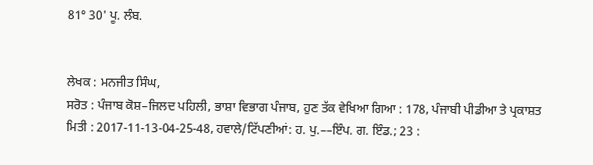81° 30' ਪੂ. ਲੰਬ.


ਲੇਖਕ : ਮਨਜੀਤ ਸਿੰਘ,
ਸਰੋਤ : ਪੰਜਾਬ ਕੋਸ਼–ਜਿਲਦ ਪਹਿਲੀ, ਭਾਸ਼ਾ ਵਿਭਾਗ ਪੰਜਾਬ, ਹੁਣ ਤੱਕ ਵੇਖਿਆ ਗਿਆ : 178, ਪੰਜਾਬੀ ਪੀਡੀਆ ਤੇ ਪ੍ਰਕਾਸ਼ਤ ਮਿਤੀ : 2017-11-13-04-25-48, ਹਵਾਲੇ/ਟਿੱਪਣੀਆਂ: ਹ. ਪੁ.––ਇੰਪ. ਗ. ਇੰਡ.; 23 :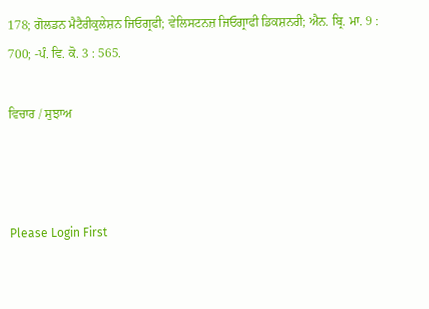178; ਗੋਲਡਨ ਮੈਟੈਰੀਕੁਲੇਸ਼ਨ ਜਿਓਗ੍ਰਫੀ; ਵੇਲਿਸਟਨਜ਼ ਜਿਓਗ੍ਰਾਫੀ ਡਿਕਸ਼ਨਰੀ; ਐਨ. ਬ੍ਰਿ. ਮਾ. 9 : 700; -ਪੰ. ਵਿ. ਕੋ. 3 : 565.

ਵਿਚਾਰ / ਸੁਝਾਅ



Please Login First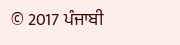© 2017 ਪੰਜਾਬੀ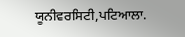ਯੂਨੀਵਰਸਿਟੀ,ਪਟਿਆਲਾ.